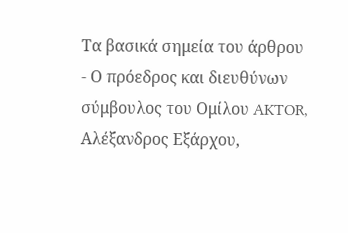Τα βασικά σημεία του άρθρου
- Ο πρόεδρος και διευθύνων σύμβουλος του Ομίλου AKTOR, Αλέξανδρος Εξάρχου,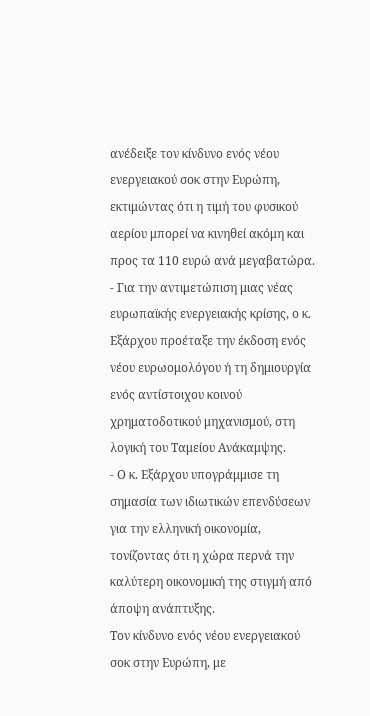ανέδειξε τον κίνδυνο ενός νέου ενεργειακού σοκ στην Ευρώπη, εκτιμώντας ότι η τιμή του φυσικού αερίου μπορεί να κινηθεί ακόμη και προς τα 110 ευρώ ανά μεγαβατώρα.
- Για την αντιμετώπιση μιας νέας ευρωπαϊκής ενεργειακής κρίσης, ο κ. Εξάρχου προέταξε την έκδοση ενός νέου ευρωομολόγου ή τη δημιουργία ενός αντίστοιχου κοινού χρηματοδοτικού μηχανισμού, στη λογική του Ταμείου Ανάκαμψης.
- Ο κ. Εξάρχου υπογράμμισε τη σημασία των ιδιωτικών επενδύσεων για την ελληνική οικονομία, τονίζοντας ότι η χώρα περνά την καλύτερη οικονομική της στιγμή από άποψη ανάπτυξης.
Τον κίνδυνο ενός νέου ενεργειακού σοκ στην Ευρώπη, με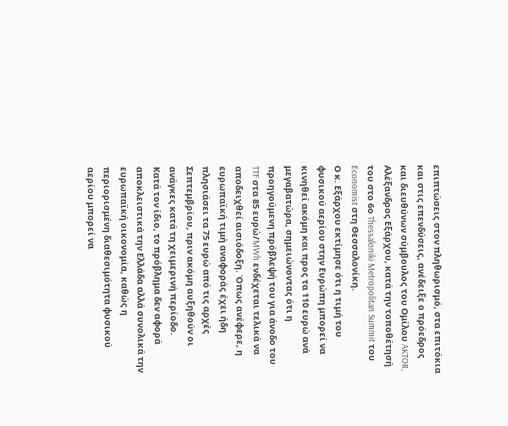επιπτώσεις στον πληθωρισμό, στα επιτόκια και στις επενδύσεις, ανέδειξε ο πρόεδρος και διευθύνων σύμβουλος του Ομίλου AKTOR, Αλέξανδρος Εξάρχου, κατά την τοποθέτησή του στο 6ο Thessaloniki Metropolitan Summit του Economist στη Θεσσαλονίκη.
Ο κ. Εξάρχου εκτίμησε ότι η τιμή του φυσικού αερίου στην Ευρώπη μπορεί να κινηθεί ακόμη και προς τα 110 ευρώ ανά μεγαβατώρα, σημειώνοντας ότι η προηγούμενη πρόβλεψή του για άνοδο του TTF στα 85 ευρώ/MWh ενδέχεται τελικά να αποδειχθεί αισιόδοξη. Όπως ανέφερε, η ευρωπαϊκή τιμή αναφοράς έχει ήδη πλησιάσει τα 75 ευρώ από τις αρχές Σεπτεμβρίου, πριν ακόμη αυξηθούν οι ανάγκες κατά τη χειμερινή περίοδο.
Κατά τον ίδιο, το πρόβλημα δεν αφορά αποκλειστικά την Ελλάδα αλλά συνολικά την ευρωπαϊκή οικονομία, καθώς η περιορισμένη διαθεσιμότητα φυσικού αερίου μπορεί να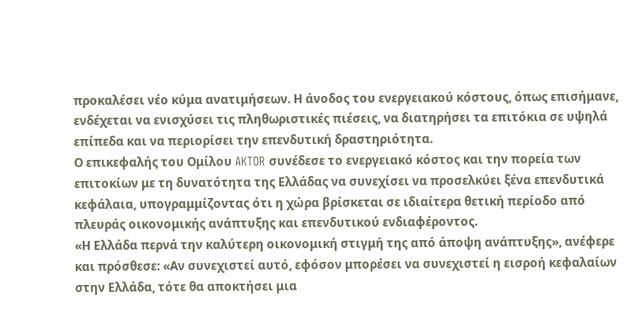προκαλέσει νέο κύμα ανατιμήσεων. Η άνοδος του ενεργειακού κόστους, όπως επισήμανε, ενδέχεται να ενισχύσει τις πληθωριστικές πιέσεις, να διατηρήσει τα επιτόκια σε υψηλά επίπεδα και να περιορίσει την επενδυτική δραστηριότητα.
Ο επικεφαλής του Ομίλου AKTOR συνέδεσε το ενεργειακό κόστος και την πορεία των επιτοκίων με τη δυνατότητα της Ελλάδας να συνεχίσει να προσελκύει ξένα επενδυτικά κεφάλαια, υπογραμμίζοντας ότι η χώρα βρίσκεται σε ιδιαίτερα θετική περίοδο από πλευράς οικονομικής ανάπτυξης και επενδυτικού ενδιαφέροντος.
«Η Ελλάδα περνά την καλύτερη οικονομική στιγμή της από άποψη ανάπτυξης», ανέφερε και πρόσθεσε: «Αν συνεχιστεί αυτό, εφόσον μπορέσει να συνεχιστεί η εισροή κεφαλαίων στην Ελλάδα, τότε θα αποκτήσει μια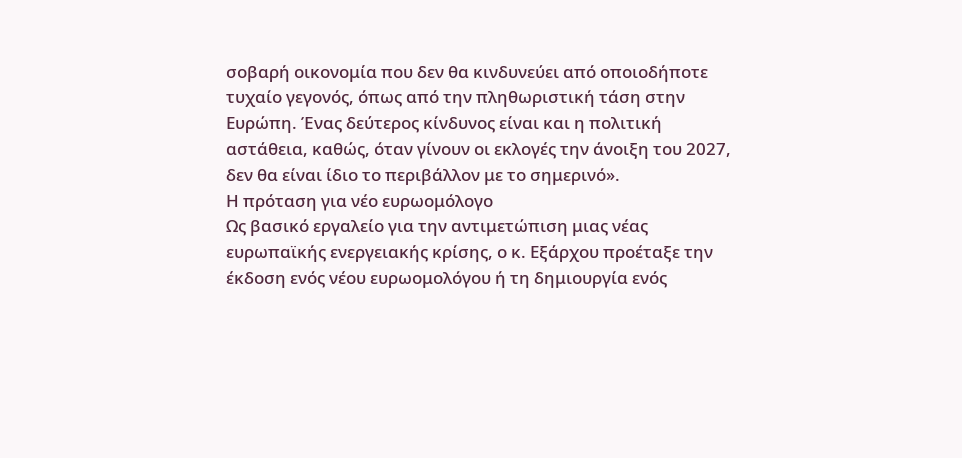σοβαρή οικονομία που δεν θα κινδυνεύει από οποιοδήποτε τυχαίο γεγονός, όπως από την πληθωριστική τάση στην Ευρώπη. Ένας δεύτερος κίνδυνος είναι και η πολιτική αστάθεια, καθώς, όταν γίνουν οι εκλογές την άνοιξη του 2027, δεν θα είναι ίδιο το περιβάλλον με το σημερινό».
Η πρόταση για νέο ευρωομόλογο
Ως βασικό εργαλείο για την αντιμετώπιση μιας νέας ευρωπαϊκής ενεργειακής κρίσης, ο κ. Εξάρχου προέταξε την έκδοση ενός νέου ευρωομολόγου ή τη δημιουργία ενός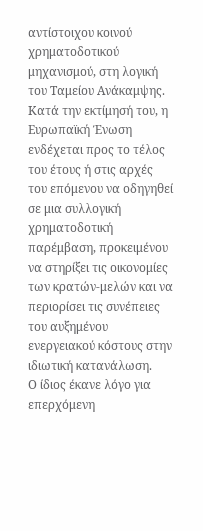αντίστοιχου κοινού χρηματοδοτικού μηχανισμού, στη λογική του Ταμείου Ανάκαμψης.
Κατά την εκτίμησή του, η Ευρωπαϊκή Ένωση ενδέχεται προς το τέλος του έτους ή στις αρχές του επόμενου να οδηγηθεί σε μια συλλογική χρηματοδοτική παρέμβαση, προκειμένου να στηρίξει τις οικονομίες των κρατών-μελών και να περιορίσει τις συνέπειες του αυξημένου ενεργειακού κόστους στην ιδιωτική κατανάλωση.
Ο ίδιος έκανε λόγο για επερχόμενη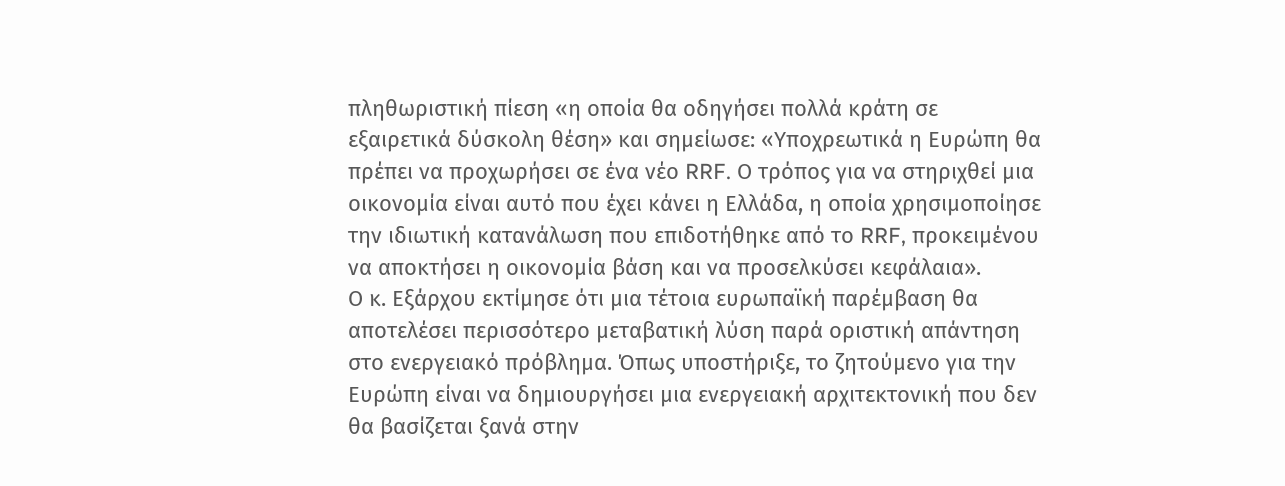πληθωριστική πίεση «η οποία θα οδηγήσει πολλά κράτη σε εξαιρετικά δύσκολη θέση» και σημείωσε: «Υποχρεωτικά η Ευρώπη θα πρέπει να προχωρήσει σε ένα νέο RRF. Ο τρόπος για να στηριχθεί μια οικονομία είναι αυτό που έχει κάνει η Ελλάδα, η οποία χρησιμοποίησε την ιδιωτική κατανάλωση που επιδοτήθηκε από το RRF, προκειμένου να αποκτήσει η οικονομία βάση και να προσελκύσει κεφάλαια».
Ο κ. Εξάρχου εκτίμησε ότι μια τέτοια ευρωπαϊκή παρέμβαση θα αποτελέσει περισσότερο μεταβατική λύση παρά οριστική απάντηση στο ενεργειακό πρόβλημα. Όπως υποστήριξε, το ζητούμενο για την Ευρώπη είναι να δημιουργήσει μια ενεργειακή αρχιτεκτονική που δεν θα βασίζεται ξανά στην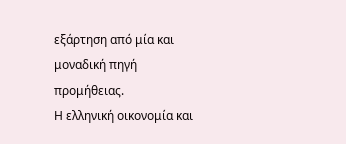εξάρτηση από μία και μοναδική πηγή προμήθειας.
Η ελληνική οικονομία και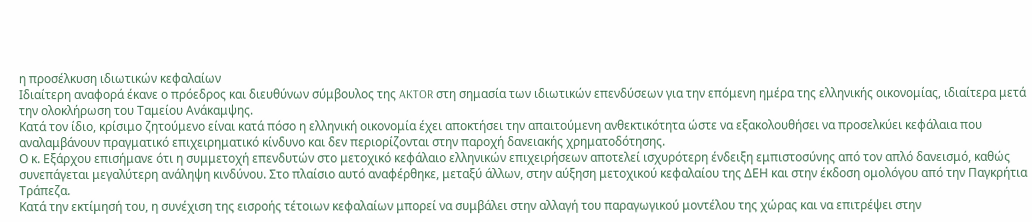η προσέλκυση ιδιωτικών κεφαλαίων
Ιδιαίτερη αναφορά έκανε ο πρόεδρος και διευθύνων σύμβουλος της AKTOR στη σημασία των ιδιωτικών επενδύσεων για την επόμενη ημέρα της ελληνικής οικονομίας, ιδιαίτερα μετά την ολοκλήρωση του Ταμείου Ανάκαμψης.
Κατά τον ίδιο, κρίσιμο ζητούμενο είναι κατά πόσο η ελληνική οικονομία έχει αποκτήσει την απαιτούμενη ανθεκτικότητα ώστε να εξακολουθήσει να προσελκύει κεφάλαια που αναλαμβάνουν πραγματικό επιχειρηματικό κίνδυνο και δεν περιορίζονται στην παροχή δανειακής χρηματοδότησης.
Ο κ. Εξάρχου επισήμανε ότι η συμμετοχή επενδυτών στο μετοχικό κεφάλαιο ελληνικών επιχειρήσεων αποτελεί ισχυρότερη ένδειξη εμπιστοσύνης από τον απλό δανεισμό, καθώς συνεπάγεται μεγαλύτερη ανάληψη κινδύνου. Στο πλαίσιο αυτό αναφέρθηκε, μεταξύ άλλων, στην αύξηση μετοχικού κεφαλαίου της ΔΕΗ και στην έκδοση ομολόγου από την Παγκρήτια Τράπεζα.
Κατά την εκτίμησή του, η συνέχιση της εισροής τέτοιων κεφαλαίων μπορεί να συμβάλει στην αλλαγή του παραγωγικού μοντέλου της χώρας και να επιτρέψει στην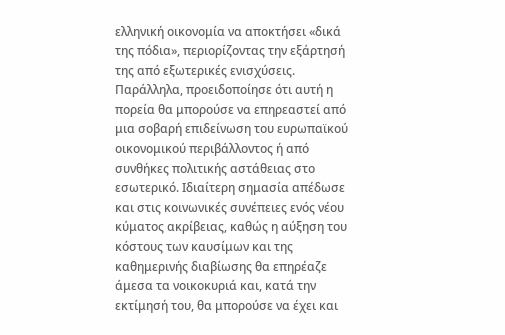ελληνική οικονομία να αποκτήσει «δικά της πόδια», περιορίζοντας την εξάρτησή της από εξωτερικές ενισχύσεις.
Παράλληλα, προειδοποίησε ότι αυτή η πορεία θα μπορούσε να επηρεαστεί από μια σοβαρή επιδείνωση του ευρωπαϊκού οικονομικού περιβάλλοντος ή από συνθήκες πολιτικής αστάθειας στο εσωτερικό. Ιδιαίτερη σημασία απέδωσε και στις κοινωνικές συνέπειες ενός νέου κύματος ακρίβειας, καθώς η αύξηση του κόστους των καυσίμων και της καθημερινής διαβίωσης θα επηρέαζε άμεσα τα νοικοκυριά και, κατά την εκτίμησή του, θα μπορούσε να έχει και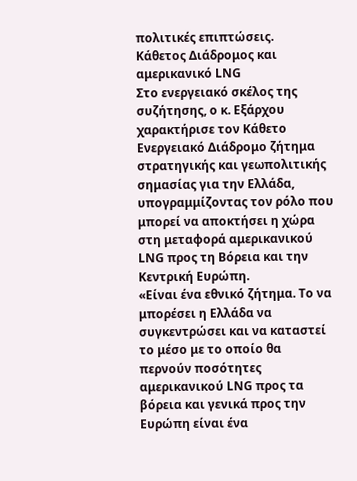πολιτικές επιπτώσεις.
Κάθετος Διάδρομος και αμερικανικό LNG
Στο ενεργειακό σκέλος της συζήτησης, ο κ. Εξάρχου χαρακτήρισε τον Κάθετο Ενεργειακό Διάδρομο ζήτημα στρατηγικής και γεωπολιτικής σημασίας για την Ελλάδα, υπογραμμίζοντας τον ρόλο που μπορεί να αποκτήσει η χώρα στη μεταφορά αμερικανικού LNG προς τη Βόρεια και την Κεντρική Ευρώπη.
«Είναι ένα εθνικό ζήτημα. Το να μπορέσει η Ελλάδα να συγκεντρώσει και να καταστεί το μέσο με το οποίο θα περνούν ποσότητες αμερικανικού LNG προς τα βόρεια και γενικά προς την Ευρώπη είναι ένα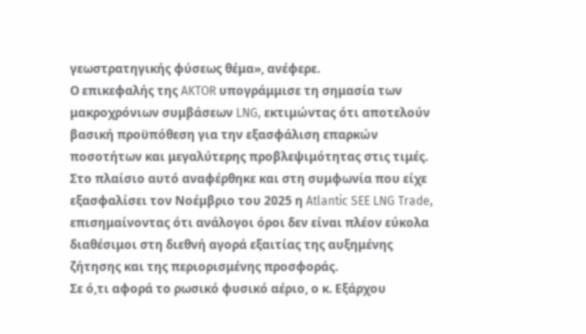γεωστρατηγικής φύσεως θέμα», ανέφερε.
Ο επικεφαλής της AKTOR υπογράμμισε τη σημασία των μακροχρόνιων συμβάσεων LNG, εκτιμώντας ότι αποτελούν βασική προϋπόθεση για την εξασφάλιση επαρκών ποσοτήτων και μεγαλύτερης προβλεψιμότητας στις τιμές. Στο πλαίσιο αυτό αναφέρθηκε και στη συμφωνία που είχε εξασφαλίσει τον Νοέμβριο του 2025 η Atlantic SEE LNG Trade, επισημαίνοντας ότι ανάλογοι όροι δεν είναι πλέον εύκολα διαθέσιμοι στη διεθνή αγορά εξαιτίας της αυξημένης ζήτησης και της περιορισμένης προσφοράς.
Σε ό,τι αφορά το ρωσικό φυσικό αέριο, ο κ. Εξάρχου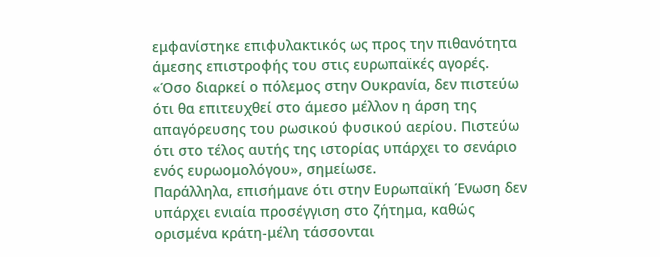εμφανίστηκε επιφυλακτικός ως προς την πιθανότητα άμεσης επιστροφής του στις ευρωπαϊκές αγορές.
«Όσο διαρκεί ο πόλεμος στην Ουκρανία, δεν πιστεύω ότι θα επιτευχθεί στο άμεσο μέλλον η άρση της απαγόρευσης του ρωσικού φυσικού αερίου. Πιστεύω ότι στο τέλος αυτής της ιστορίας υπάρχει το σενάριο ενός ευρωομολόγου», σημείωσε.
Παράλληλα, επισήμανε ότι στην Ευρωπαϊκή Ένωση δεν υπάρχει ενιαία προσέγγιση στο ζήτημα, καθώς ορισμένα κράτη-μέλη τάσσονται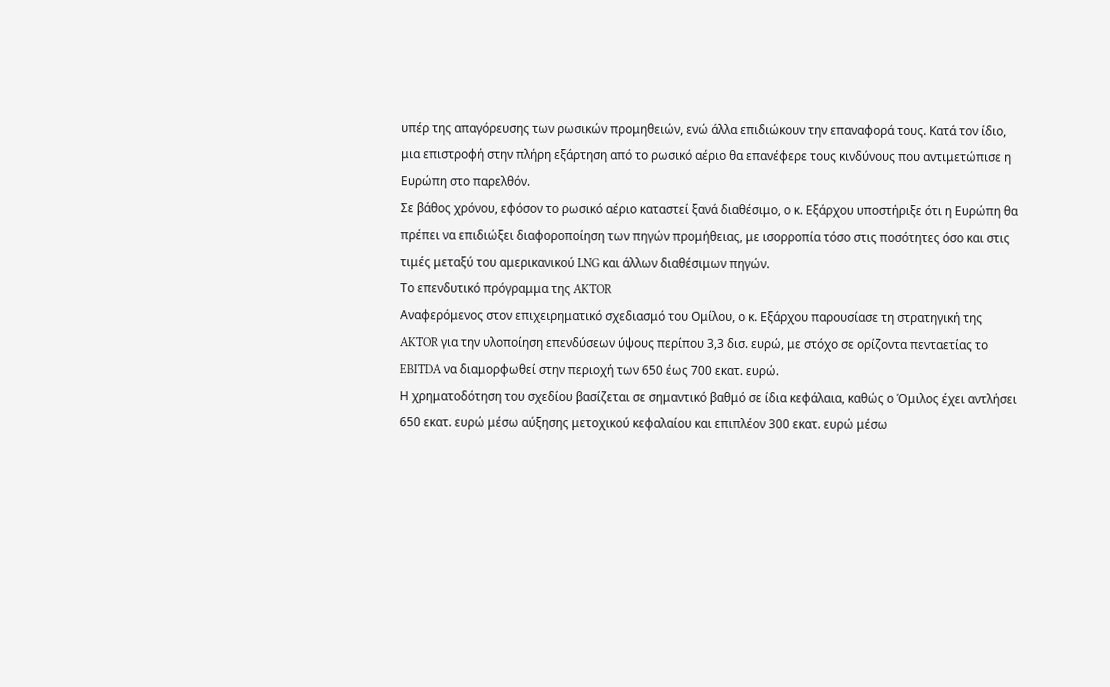υπέρ της απαγόρευσης των ρωσικών προμηθειών, ενώ άλλα επιδιώκουν την επαναφορά τους. Κατά τον ίδιο, μια επιστροφή στην πλήρη εξάρτηση από το ρωσικό αέριο θα επανέφερε τους κινδύνους που αντιμετώπισε η Ευρώπη στο παρελθόν.
Σε βάθος χρόνου, εφόσον το ρωσικό αέριο καταστεί ξανά διαθέσιμο, ο κ. Εξάρχου υποστήριξε ότι η Ευρώπη θα πρέπει να επιδιώξει διαφοροποίηση των πηγών προμήθειας, με ισορροπία τόσο στις ποσότητες όσο και στις τιμές μεταξύ του αμερικανικού LNG και άλλων διαθέσιμων πηγών.
Το επενδυτικό πρόγραμμα της AKTOR
Αναφερόμενος στον επιχειρηματικό σχεδιασμό του Ομίλου, ο κ. Εξάρχου παρουσίασε τη στρατηγική της AKTOR για την υλοποίηση επενδύσεων ύψους περίπου 3,3 δισ. ευρώ, με στόχο σε ορίζοντα πενταετίας το EBITDA να διαμορφωθεί στην περιοχή των 650 έως 700 εκατ. ευρώ.
Η χρηματοδότηση του σχεδίου βασίζεται σε σημαντικό βαθμό σε ίδια κεφάλαια, καθώς ο Όμιλος έχει αντλήσει 650 εκατ. ευρώ μέσω αύξησης μετοχικού κεφαλαίου και επιπλέον 300 εκατ. ευρώ μέσω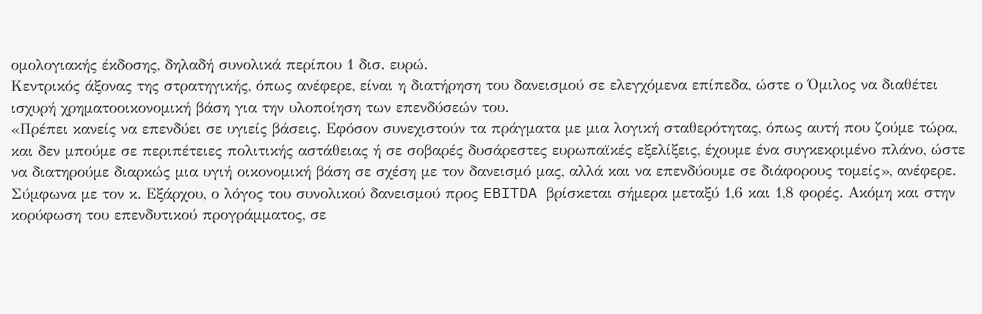ομολογιακής έκδοσης, δηλαδή συνολικά περίπου 1 δισ. ευρώ.
Κεντρικός άξονας της στρατηγικής, όπως ανέφερε, είναι η διατήρηση του δανεισμού σε ελεγχόμενα επίπεδα, ώστε ο Όμιλος να διαθέτει ισχυρή χρηματοοικονομική βάση για την υλοποίηση των επενδύσεών του.
«Πρέπει κανείς να επενδύει σε υγιείς βάσεις. Εφόσον συνεχιστούν τα πράγματα με μια λογική σταθερότητας, όπως αυτή που ζούμε τώρα, και δεν μπούμε σε περιπέτειες πολιτικής αστάθειας ή σε σοβαρές δυσάρεστες ευρωπαϊκές εξελίξεις, έχουμε ένα συγκεκριμένο πλάνο, ώστε να διατηρούμε διαρκώς μια υγιή οικονομική βάση σε σχέση με τον δανεισμό μας, αλλά και να επενδύουμε σε διάφορους τομείς», ανέφερε.
Σύμφωνα με τον κ. Εξάρχου, ο λόγος του συνολικού δανεισμού προς EBITDA βρίσκεται σήμερα μεταξύ 1,6 και 1,8 φορές. Ακόμη και στην κορύφωση του επενδυτικού προγράμματος, σε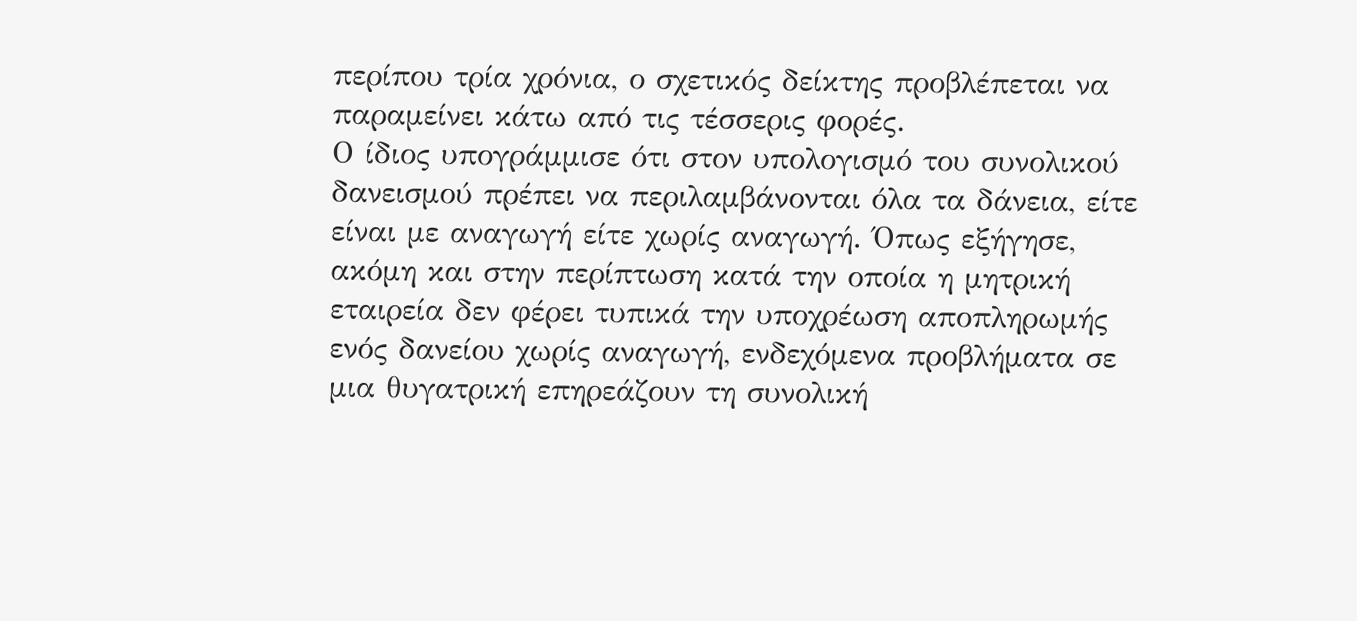περίπου τρία χρόνια, ο σχετικός δείκτης προβλέπεται να παραμείνει κάτω από τις τέσσερις φορές.
Ο ίδιος υπογράμμισε ότι στον υπολογισμό του συνολικού δανεισμού πρέπει να περιλαμβάνονται όλα τα δάνεια, είτε είναι με αναγωγή είτε χωρίς αναγωγή. Όπως εξήγησε, ακόμη και στην περίπτωση κατά την οποία η μητρική εταιρεία δεν φέρει τυπικά την υποχρέωση αποπληρωμής ενός δανείου χωρίς αναγωγή, ενδεχόμενα προβλήματα σε μια θυγατρική επηρεάζουν τη συνολική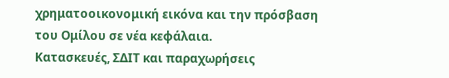χρηματοοικονομική εικόνα και την πρόσβαση του Ομίλου σε νέα κεφάλαια.
Κατασκευές, ΣΔΙΤ και παραχωρήσεις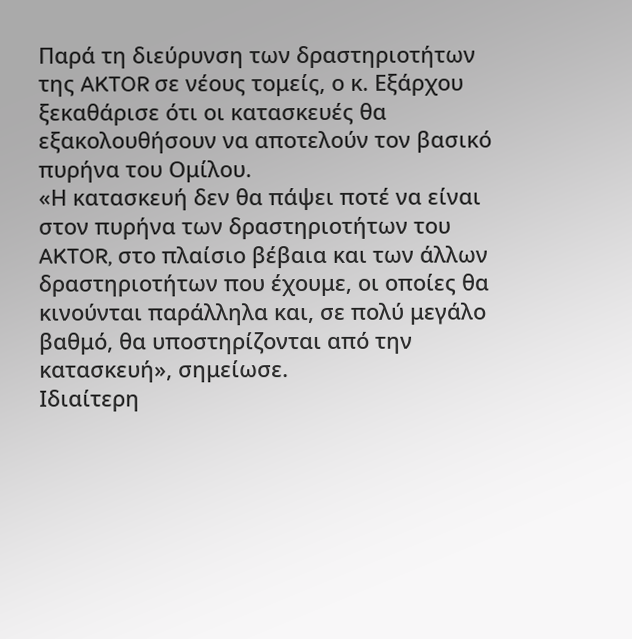Παρά τη διεύρυνση των δραστηριοτήτων της AKTOR σε νέους τομείς, ο κ. Εξάρχου ξεκαθάρισε ότι οι κατασκευές θα εξακολουθήσουν να αποτελούν τον βασικό πυρήνα του Ομίλου.
«Η κατασκευή δεν θα πάψει ποτέ να είναι στον πυρήνα των δραστηριοτήτων του AKTOR, στο πλαίσιο βέβαια και των άλλων δραστηριοτήτων που έχουμε, οι οποίες θα κινούνται παράλληλα και, σε πολύ μεγάλο βαθμό, θα υποστηρίζονται από την κατασκευή», σημείωσε.
Ιδιαίτερη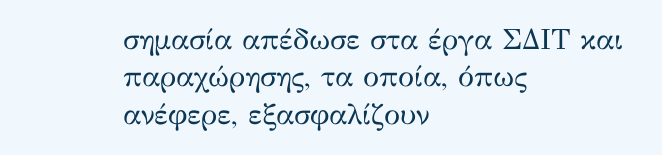σημασία απέδωσε στα έργα ΣΔΙΤ και παραχώρησης, τα οποία, όπως ανέφερε, εξασφαλίζουν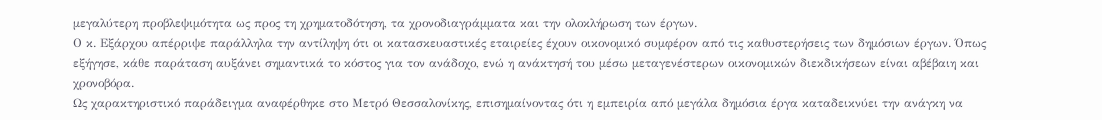μεγαλύτερη προβλεψιμότητα ως προς τη χρηματοδότηση, τα χρονοδιαγράμματα και την ολοκλήρωση των έργων.
Ο κ. Εξάρχου απέρριψε παράλληλα την αντίληψη ότι οι κατασκευαστικές εταιρείες έχουν οικονομικό συμφέρον από τις καθυστερήσεις των δημόσιων έργων. Όπως εξήγησε, κάθε παράταση αυξάνει σημαντικά το κόστος για τον ανάδοχο, ενώ η ανάκτησή του μέσω μεταγενέστερων οικονομικών διεκδικήσεων είναι αβέβαιη και χρονοβόρα.
Ως χαρακτηριστικό παράδειγμα αναφέρθηκε στο Μετρό Θεσσαλονίκης, επισημαίνοντας ότι η εμπειρία από μεγάλα δημόσια έργα καταδεικνύει την ανάγκη να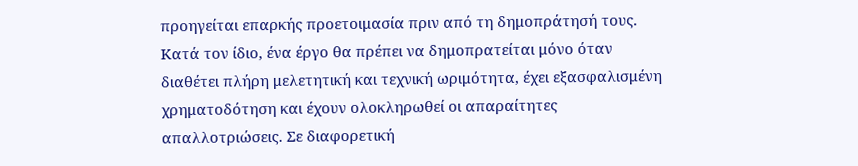προηγείται επαρκής προετοιμασία πριν από τη δημοπράτησή τους.
Κατά τον ίδιο, ένα έργο θα πρέπει να δημοπρατείται μόνο όταν διαθέτει πλήρη μελετητική και τεχνική ωριμότητα, έχει εξασφαλισμένη χρηματοδότηση και έχουν ολοκληρωθεί οι απαραίτητες απαλλοτριώσεις. Σε διαφορετική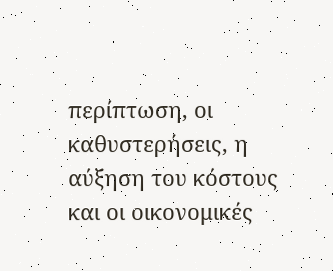περίπτωση, οι καθυστερήσεις, η αύξηση του κόστους και οι οικονομικές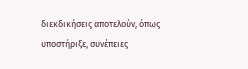διεκδικήσεις αποτελούν, όπως υποστήριξε, συνέπειες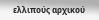ελλιπούς αρχικού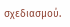σχεδιασμού.